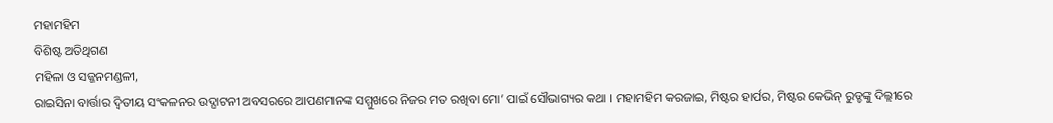ମହାମହିମ
ବିଶିଷ୍ଟ ଅତିଥିଗଣ
ମହିଳା ଓ ସଜ୍ଜନମଣ୍ଡଳୀ,
ରାଇସିନା ବାର୍ତ୍ତାର ଦ୍ୱିତୀୟ ସଂକଳନର ଉଦ୍ଘାଟନୀ ଅବସରରେ ଆପଣମାନଙ୍କ ସମ୍ମୁଖରେ ନିଜର ମତ ରଖିବା ମୋ’ ପାଇଁ ସୌଭାଗ୍ୟର କଥା । ମହାମହିମ କରଜାଇ, ମିଷ୍ଟର ହାର୍ପର, ମିଷ୍ଟର କେଭିନ୍ ରୁଡ୍ଡଙ୍କୁ ଦିଲ୍ଲୀରେ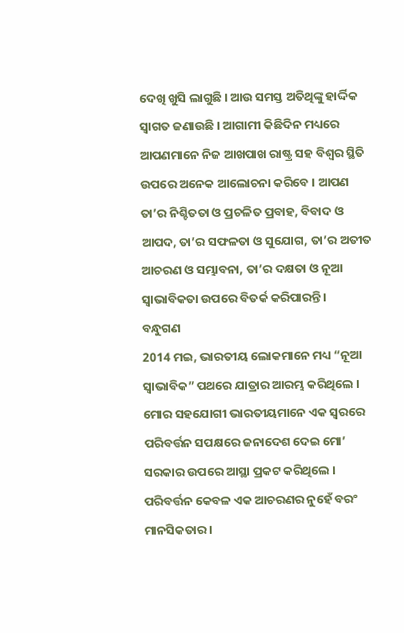ଦେଖି ଖୁସି ଲାଗୁଛି । ଆଉ ସମସ୍ତ ଅତିଥିଙ୍କୁ ହାର୍ଦ୍ଦିକ ସ୍ୱାଗତ ଜଣାଉଛି । ଆଗାମୀ କିଛିଦିନ ମଧ୍ୟରେ ଆପଣମାନେ ନିଜ ଆଖପାଖ ରାଷ୍ଟ୍ର ସହ ବିଶ୍ୱର ସ୍ଥିତି ଉପରେ ଅନେକ ଆଲୋଚନା କରିବେ । ଆପଣ ତା’ର ନିଶ୍ଚିତତା ଓ ପ୍ରଚଳିତ ପ୍ରବାହ, ବିବାଦ ଓ ଆପଦ, ତା’ର ସଫଳତା ଓ ସୁଯୋଗ, ତା’ର ଅତୀତ ଆଚରଣ ଓ ସମ୍ଭାବନା, ତା’ର ଦକ୍ଷତା ଓ ନୂଆ ସ୍ୱାଭାବିକତା ଉପରେ ବିତର୍କ କରିପାରନ୍ତି ।
ବନ୍ଧୁଗଣ
2014 ମଇ, ଭାରତୀୟ ଲୋକମାନେ ମଧ୍ୟ “ନୂଆ ସ୍ୱାଭାବିକ” ପଥରେ ଯାତ୍ରାର ଆରମ୍ଭ କରିଥିଲେ । ମୋର ସହଯୋଗୀ ଭାରତୀୟମାନେ ଏକ ସ୍ୱରରେ ପରିବର୍ତ୍ତନ ସପକ୍ଷରେ ଜନାଦେଶ ଦେଇ ମୋ’ ସରକାର ଉପରେ ଆସ୍ଥା ପ୍ରକଟ କରିଥିଲେ । ପରିବର୍ତ୍ତନ କେବଳ ଏକ ଆଚରଣର ନୁହେଁ ବରଂ ମାନସିକତାର ।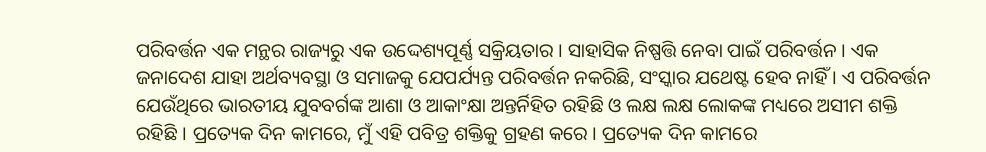ପରିବର୍ତ୍ତନ ଏକ ମନ୍ଥର ରାଜ୍ୟରୁ ଏକ ଉଦ୍ଦେଶ୍ୟପୂର୍ଣ୍ଣ ସକ୍ରିୟତାର । ସାହାସିକ ନିଷ୍ପତ୍ତି ନେବା ପାଇଁ ପରିବର୍ତ୍ତନ । ଏକ ଜନାଦେଶ ଯାହା ଅର୍ଥବ୍ୟବସ୍ଥା ଓ ସମାଜକୁ ଯେପର୍ଯ୍ୟନ୍ତ ପରିବର୍ତ୍ତନ ନକରିଛି, ସଂସ୍କାର ଯଥେଷ୍ଟ ହେବ ନାହିଁ । ଏ ପରିବର୍ତ୍ତନ ଯେଉଁଥିରେ ଭାରତୀୟ ଯୁବବର୍ଗଙ୍କ ଆଶା ଓ ଆକାଂକ୍ଷା ଅନ୍ତର୍ନିହିତ ରହିଛି ଓ ଲକ୍ଷ ଲକ୍ଷ ଲୋକଙ୍କ ମଧ୍ୟରେ ଅସୀମ ଶକ୍ତି ରହିଛି । ପ୍ରତ୍ୟେକ ଦିନ କାମରେ, ମୁଁ ଏହି ପବିତ୍ର ଶକ୍ତିକୁ ଗ୍ରହଣ କରେ । ପ୍ରତ୍ୟେକ ଦିନ କାମରେ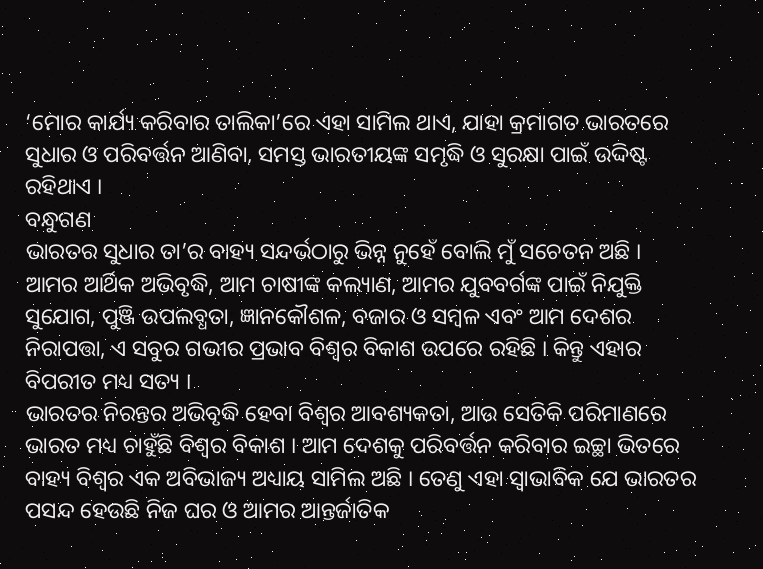‘ମୋର କାର୍ଯ୍ୟ କରିବାର ତାଲିକା’ରେ ଏହା ସାମିଲ ଥାଏ, ଯାହା କ୍ରମାଗତ ଭାରତରେ ସୁଧାର ଓ ପରିବର୍ତ୍ତନ ଆଣିବା, ସମସ୍ତ ଭାରତୀୟଙ୍କ ସମୃଦ୍ଧି ଓ ସୁରକ୍ଷା ପାଇଁ ଉଦ୍ଦିଷ୍ଟ ରହିଥାଏ ।
ବନ୍ଧୁଗଣ
ଭାରତର ସୁଧାର ତା’ର ବାହ୍ୟ ସନ୍ଦର୍ଭଠାରୁ ଭିନ୍ନ ନୁହେଁ ବୋଲି ମୁଁ ସଚେତନ ଅଛି । ଆମର ଆର୍ଥିକ ଅଭିବୃଦ୍ଧି, ଆମ ଚାଷୀଙ୍କ କଲ୍ୟାଣ, ଆମର ଯୁବବର୍ଗଙ୍କ ପାଇଁ ନିଯୁକ୍ତି ସୁଯୋଗ, ପୁଞ୍ଜି ଉପଲବ୍ଧତା, ଜ୍ଞାନକୌଶଳ, ବଜାର ଓ ସମ୍ବଳ ଏବଂ ଆମ ଦେଶର ନିରାପତ୍ତା, ଏ ସବୁର ଗଭୀର ପ୍ରଭାବ ବିଶ୍ୱର ବିକାଶ ଉପରେ ରହିଛି । କିନ୍ତୁ ଏହାର ବିପରୀତ ମଧ୍ୟ ସତ୍ୟ ।
ଭାରତର ନିରନ୍ତର ଅଭିବୃଦ୍ଧି ହେବା ବିଶ୍ୱର ଆବଶ୍ୟକତା, ଆଉ ସେତିକି ପରିମାଣରେ ଭାରତ ମଧ୍ୟ ଚାହୁଁଛି ବିଶ୍ୱର ବିକାଶ । ଆମ ଦେଶକୁ ପରିବର୍ତ୍ତନ କରିବାର ଇଚ୍ଛା ଭିତରେ ବାହ୍ୟ ବିଶ୍ୱର ଏକ ଅବିଭାଜ୍ୟ ଅଧ୍ୟାୟ ସାମିଲ ଅଛି । ତେଣୁ ଏହା ସ୍ୱାଭାବିକ ଯେ ଭାରତର ପସନ୍ଦ ହେଉଛି ନିଜ ଘର ଓ ଆମର ଆନ୍ତର୍ଜାତିକ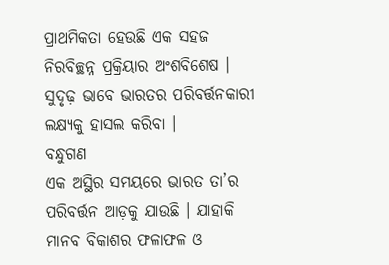ପ୍ରାଥମିକତା ହେଉଛି ଏକ ସହଜ ନିରବିଚ୍ଛନ୍ନ ପ୍ରକ୍ରିୟାର ଅଂଶବିଶେଷ । ସୁଦୃଢ଼ ଭାବେ ଭାରତର ପରିବର୍ତ୍ତନକାରୀ ଲକ୍ଷ୍ୟକୁ ହାସଲ କରିବା ।
ବନ୍ଧୁଗଣ
ଏକ ଅସ୍ଥିର ସମୟରେ ଭାରତ ତା’ର ପରିବର୍ତ୍ତନ ଆଡ଼କୁ ଯାଉଛି । ଯାହାକି ମାନବ ବିକାଶର ଫଳାଫଳ ଓ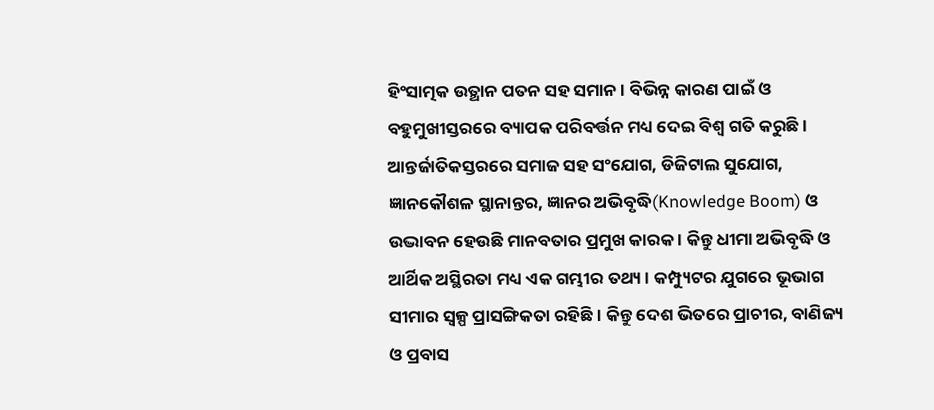ହିଂସାତ୍ମକ ଉତ୍ଥାନ ପତନ ସହ ସମାନ । ବିଭିନ୍ନ କାରଣ ପାଇଁ ଓ ବହୁମୁଖୀସ୍ତରରେ ବ୍ୟାପକ ପରିବର୍ତ୍ତନ ମଧ୍ୟ ଦେଇ ବିଶ୍ୱ ଗତି କରୁଛି । ଆନ୍ତର୍ଜାତିକସ୍ତରରେ ସମାଜ ସହ ସଂଯୋଗ, ଡିଜିଟାଲ ସୁଯୋଗ, ଜ୍ଞାନକୌଶଳ ସ୍ଥାନାନ୍ତର, ଜ୍ଞାନର ଅଭିବୃଦ୍ଧି(Knowledge Boom) ଓ ଉଦ୍ଭାବନ ହେଉଛି ମାନବତାର ପ୍ରମୁଖ କାରକ । କିନ୍ତୁ ଧୀମା ଅଭିବୃଦ୍ଧି ଓ ଆର୍ଥିକ ଅସ୍ଥିରତା ମଧ୍ୟ ଏକ ଗମ୍ଭୀର ତଥ୍ୟ । କମ୍ପ୍ୟୁଟର ଯୁଗରେ ଭୂଭାଗ ସୀମାର ସ୍ୱଳ୍ପ ପ୍ରାସଙ୍ଗିକତା ରହିଛି । କିନ୍ତୁ ଦେଶ ଭିତରେ ପ୍ରାଚୀର, ବାଣିଜ୍ୟ ଓ ପ୍ରବାସ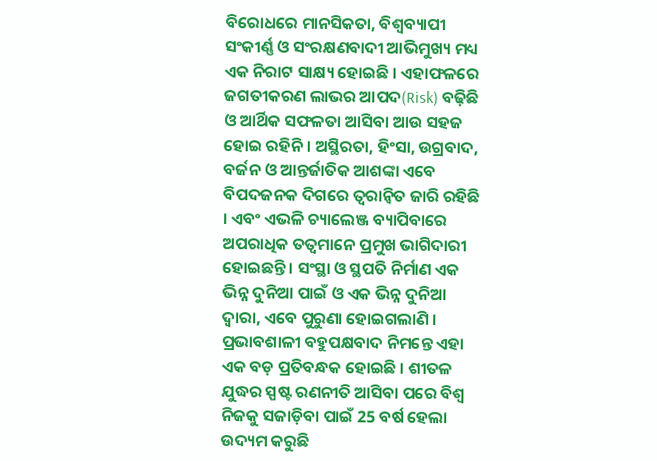ବିରୋଧରେ ମାନସିକତା, ବିଶ୍ୱବ୍ୟାପୀ ସଂକୀର୍ଣ୍ଣ ଓ ସଂରକ୍ଷଣବାଦୀ ଆଭିମୁଖ୍ୟ ମଧ୍ୟ ଏକ ନିରାଟ ସାକ୍ଷ୍ୟ ହୋଇଛି । ଏହାଫଳରେ ଜଗତୀକରଣ ଲାଭର ଆପଦ(Risk) ବଢ଼ିଛି ଓ ଆର୍ଥିକ ସଫଳତା ଆସିବା ଆଉ ସହଜ ହୋଇ ରହିନି । ଅସ୍ଥିରତା, ହିଂସା, ଉଗ୍ରବାଦ, ବର୍ଜନ ଓ ଆନ୍ତର୍ଜାତିକ ଆଶଙ୍କା ଏବେ ବିପଦଜନକ ଦିଗରେ ତ୍ୱରାନ୍ୱିତ ଜାରି ରହିଛି । ଏବଂ ଏଭଳି ଚ୍ୟାଲେଞ୍ଜ ବ୍ୟାପିବାରେ ଅପରାଧିକ ତତ୍ୱମାନେ ପ୍ରମୁଖ ଭାଗିଦାରୀ ହୋଇଛନ୍ତି । ସଂସ୍ଥା ଓ ସ୍ଥପତି ନିର୍ମାଣ ଏକ ଭିନ୍ନ ଦୁନିଆ ପାଇଁ ଓ ଏକ ଭିନ୍ନ ଦୁନିଆ ଦ୍ୱାରା, ଏବେ ପୁରୁଣା ହୋଇଗଲାଣି । ପ୍ରଭାବଶାଳୀ ବହୁପକ୍ଷବାଦ ନିମନ୍ତେ ଏହା ଏକ ବଡ଼ ପ୍ରତିବନ୍ଧକ ହୋଇଛି । ଶୀତଳ ଯୁଦ୍ଧର ସ୍ପଷ୍ଟ ରଣନୀତି ଆସିବା ପରେ ବିଶ୍ୱ ନିଜକୁ ସଜାଡ଼ିବା ପାଇଁ 25 ବର୍ଷ ହେଲା ଉଦ୍ୟମ କରୁଛି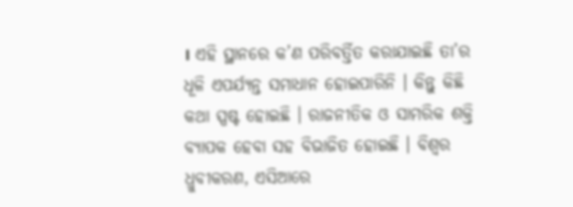। ଏହି ସ୍ଥାନରେ କ’ଣ ପରିବର୍ତ୍ତିତ କରାଯାଇଛି ତା’ର ଧୂଳି ଏପର୍ଯ୍ୟନ୍ତ ସମାଧାନ ହୋଇପାରିନି । କିନ୍ତୁ କିଛି କଥା ସ୍ପଷ୍ଟ ହୋଇଛି । ରାଜନୀତିକ ଓ ସାମରିକ ଶକ୍ତି ବ୍ୟାପକ ହେବା ସହ ବିଭାଜିତ ହୋଇଛି । ବିଶ୍ୱର ଧ୍ରୁବୀକରଣ, ଏସିଆରେ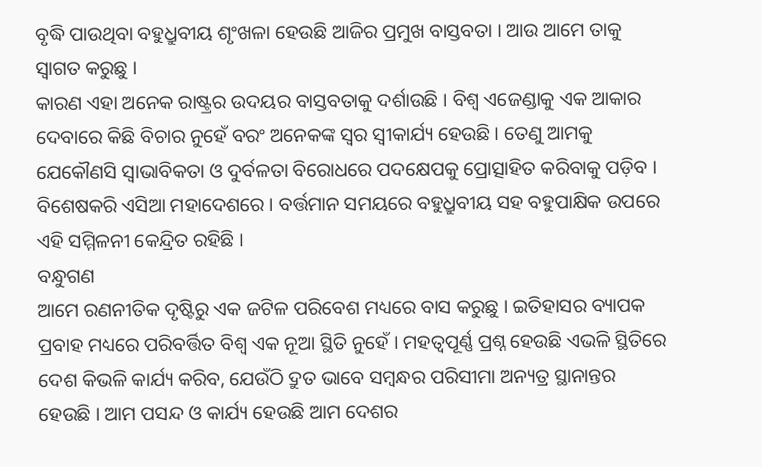ବୃଦ୍ଧି ପାଉଥିବା ବହୁଧ୍ରୁବୀୟ ଶୃଂଖଳା ହେଉଛି ଆଜିର ପ୍ରମୁଖ ବାସ୍ତବତା । ଆଉ ଆମେ ତାକୁ ସ୍ୱାଗତ କରୁଛୁ ।
କାରଣ ଏହା ଅନେକ ରାଷ୍ଟ୍ରର ଉଦୟର ବାସ୍ତବତାକୁ ଦର୍ଶାଉଛି । ବିଶ୍ୱ ଏଜେଣ୍ଡାକୁ ଏକ ଆକାର ଦେବାରେ କିଛି ବିଚାର ନୁହେଁ ବରଂ ଅନେକଙ୍କ ସ୍ୱର ସ୍ୱୀକାର୍ଯ୍ୟ ହେଉଛି । ତେଣୁ ଆମକୁ ଯେକୌଣସି ସ୍ୱାଭାବିକତା ଓ ଦୁର୍ବଳତା ବିରୋଧରେ ପଦକ୍ଷେପକୁ ପ୍ରୋତ୍ସାହିତ କରିବାକୁ ପଡ଼ିବ । ବିଶେଷକରି ଏସିଆ ମହାଦେଶରେ । ବର୍ତ୍ତମାନ ସମୟରେ ବହୁଧ୍ରୁବୀୟ ସହ ବହୁପାକ୍ଷିକ ଉପରେ ଏହି ସମ୍ମିଳନୀ କେନ୍ଦ୍ରିତ ରହିଛି ।
ବନ୍ଧୁଗଣ
ଆମେ ରଣନୀତିକ ଦୃଷ୍ଟିରୁ ଏକ ଜଟିଳ ପରିବେଶ ମଧ୍ୟରେ ବାସ କରୁଛୁ । ଇତିହାସର ବ୍ୟାପକ ପ୍ରବାହ ମଧ୍ୟରେ ପରିବର୍ତ୍ତିତ ବିଶ୍ୱ ଏକ ନୂଆ ସ୍ଥିତି ନୁହେଁ । ମହତ୍ୱପୂର୍ଣ୍ଣ ପ୍ରଶ୍ନ ହେଉଛି ଏଭଳି ସ୍ଥିତିରେ ଦେଶ କିଭଳି କାର୍ଯ୍ୟ କରିବ, ଯେଉଁଠି ଦ୍ରୁତ ଭାବେ ସମ୍ବନ୍ଧର ପରିସୀମା ଅନ୍ୟତ୍ର ସ୍ଥାନାନ୍ତର ହେଉଛି । ଆମ ପସନ୍ଦ ଓ କାର୍ଯ୍ୟ ହେଉଛି ଆମ ଦେଶର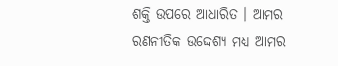ଶକ୍ତି ଉପରେ ଆଧାରିତ । ଆମର ରଣନୀତିକ ଉଦ୍ଦେଶ୍ୟ ମଧ୍ୟ ଆମର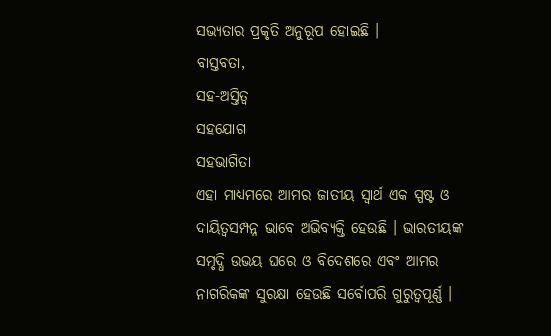ସଭ୍ୟତାର ପ୍ରକୃତି ଅନୁରୂପ ହୋଇଛି ।
ବାସ୍ତବତା,
ସହ-ଅସ୍ତିତ୍ୱ
ସହଯୋଗ
ସହଭାଗିତା
ଏହା ମାଧ୍ୟମରେ ଆମର ଜାତୀୟ ସ୍ୱାର୍ଥ ଏକ ସ୍ପଷ୍ଟ ଓ ଦାୟିତ୍ୱସମ୍ପନ୍ନ ଭାବେ ଅଭିବ୍ୟକ୍ତି ହେଉଛି । ଭାରତୀୟଙ୍କ ସମୃଦ୍ଧି ଉଭୟ ଘରେ ଓ ବିଦେଶରେ ଏବଂ ଆମର ନାଗରିକଙ୍କ ସୁରକ୍ଷା ହେଉଛି ସର୍ବୋପରି ଗୁରୁତ୍ୱପୂର୍ଣ୍ଣ ।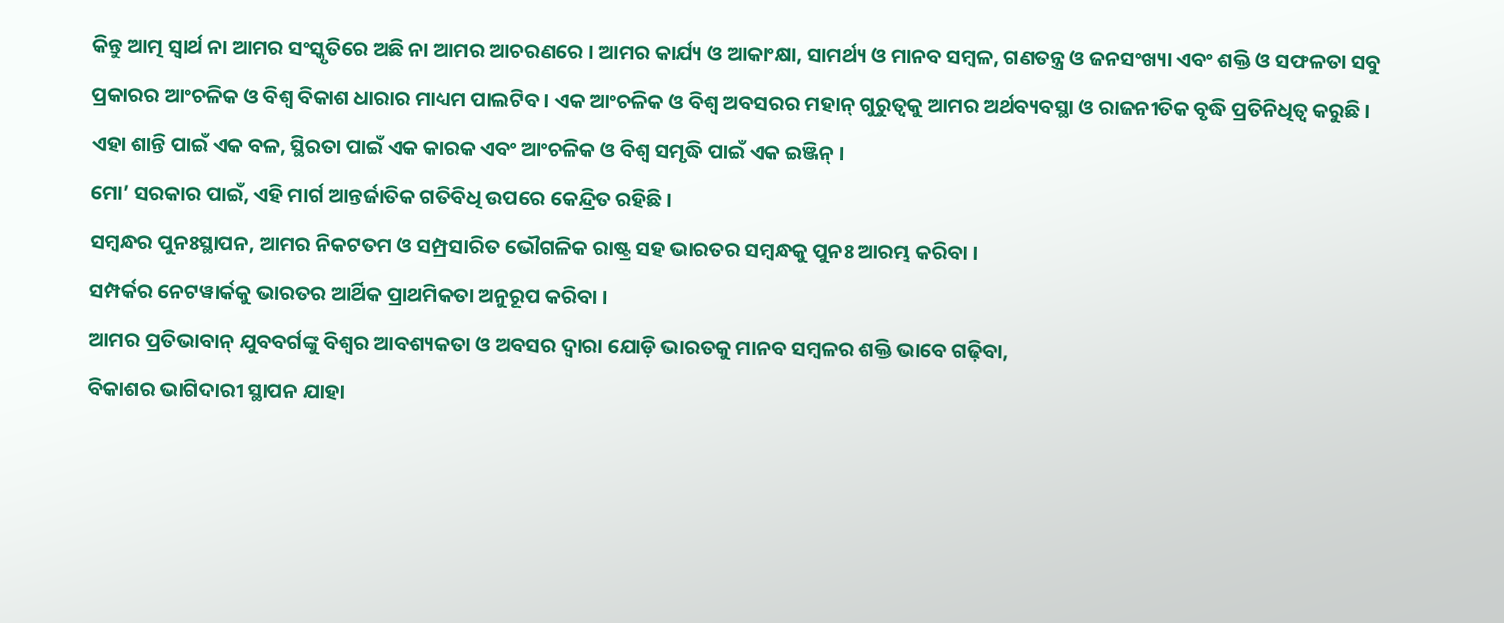କିନ୍ତୁ ଆତ୍ମ ସ୍ୱାର୍ଥ ନା ଆମର ସଂସ୍କୃତିରେ ଅଛି ନା ଆମର ଆଚରଣରେ । ଆମର କାର୍ଯ୍ୟ ଓ ଆକାଂକ୍ଷା, ସାମର୍ଥ୍ୟ ଓ ମାନବ ସମ୍ବଳ, ଗଣତନ୍ତ୍ର ଓ ଜନସଂଖ୍ୟା ଏବଂ ଶକ୍ତି ଓ ସଫଳତା ସବୁ ପ୍ରକାରର ଆଂଚଳିକ ଓ ବିଶ୍ୱ ବିକାଶ ଧାରାର ମାଧ୍ୟମ ପାଲଟିବ । ଏକ ଆଂଚଳିକ ଓ ବିଶ୍ୱ ଅବସରର ମହାନ୍ ଗୁରୁତ୍ୱକୁ ଆମର ଅର୍ଥବ୍ୟବସ୍ଥା ଓ ରାଜନୀତିକ ବୃଦ୍ଧି ପ୍ରତିନିଧିତ୍ୱ କରୁଛି । ଏହା ଶାନ୍ତି ପାଇଁ ଏକ ବଳ, ସ୍ଥିରତା ପାଇଁ ଏକ କାରକ ଏବଂ ଆଂଚଳିକ ଓ ବିଶ୍ୱ ସମୃଦ୍ଧି ପାଇଁ ଏକ ଇଞ୍ଜିନ୍ ।
ମୋ’ ସରକାର ପାଇଁ, ଏହି ମାର୍ଗ ଆନ୍ତର୍ଜାତିକ ଗତିବିଧି ଉପରେ କେନ୍ଦ୍ରିତ ରହିଛି ।
ସମ୍ବନ୍ଧର ପୁନଃସ୍ଥାପନ, ଆମର ନିକଟତମ ଓ ସମ୍ପ୍ରସାରିତ ଭୌଗଳିକ ରାଷ୍ଟ୍ର ସହ ଭାରତର ସମ୍ବନ୍ଧକୁ ପୁନଃ ଆରମ୍ଭ କରିବା ।
ସମ୍ପର୍କର ନେଟୱାର୍କକୁ ଭାରତର ଆର୍ଥିକ ପ୍ରାଥମିକତା ଅନୁରୂପ କରିବା ।
ଆମର ପ୍ରତିଭାବାନ୍ ଯୁବବର୍ଗଙ୍କୁ ବିଶ୍ୱର ଆବଶ୍ୟକତା ଓ ଅବସର ଦ୍ୱାରା ଯୋଡ଼ି ଭାରତକୁ ମାନବ ସମ୍ବଳର ଶକ୍ତି ଭାବେ ଗଢ଼ିବା,
ବିକାଶର ଭାଗିଦାରୀ ସ୍ଥାପନ ଯାହା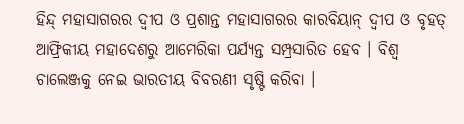ହିନ୍ଦ୍ ମହାସାଗରର ଦ୍ୱୀପ ଓ ପ୍ରଶାନ୍ତ ମହାସାଗରର କାରବିୟାନ୍ ଦ୍ୱୀପ ଓ ବୃହତ୍ ଆଫ୍ରିକୀୟ ମହାଦେଶରୁ ଆମେରିକା ପର୍ଯ୍ୟନ୍ତ ସମ୍ପ୍ରସାରିତ ହେବ । ବିଶ୍ୱ ଚାଲେଞ୍ଜକୁ ନେଇ ଭାରତୀୟ ବିବରଣୀ ସୃଷ୍ଟି କରିବା ।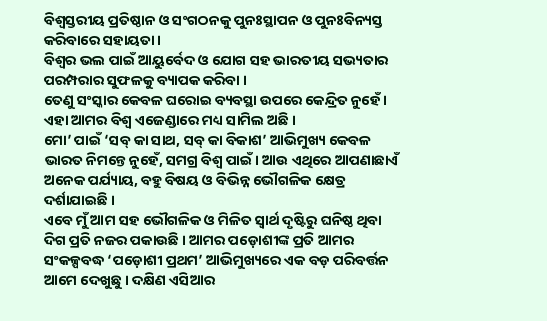ବିଶ୍ୱସ୍ତରୀୟ ପ୍ରତିଷ୍ଠାନ ଓ ସଂଗଠନକୁ ପୁନଃସ୍ଥାପନ ଓ ପୁନଃବିନ୍ୟସ୍ତ କରିବାରେ ସହାୟତା ।
ବିଶ୍ୱର ଭଲ ପାଇଁ ଆୟୁର୍ବେଦ ଓ ଯୋଗ ସହ ଭାରତୀୟ ସଭ୍ୟତାର ପରମ୍ପରାର ସୁଫଳକୁ ବ୍ୟାପକ କରିବା ।
ତେଣୁ ସଂସ୍କାର କେବଳ ଘରୋଇ ବ୍ୟବସ୍ଥା ଉପରେ କେନ୍ଦ୍ରିତ ନୁହେଁ । ଏହା ଆମର ବିଶ୍ୱ ଏଜେଣ୍ଡାରେ ମଧ୍ୟ ସାମିଲ ଅଛି ।
ମୋ’ ପାଇଁ ‘ସବ୍ କା ସାଥ, ସବ୍ କା ବିକାଶ’ ଆଭିମୁଖ୍ୟ କେବଳ ଭାରତ ନିମନ୍ତେ ନୁହେଁ, ସମଗ୍ର ବିଶ୍ୱ ପାଇଁ । ଆଉ ଏଥିରେ ଆପଣାଛାଏଁ ଅନେକ ପର୍ଯ୍ୟାୟ, ବହୁ ବିଷୟ ଓ ବିଭିନ୍ନ ଭୌଗଳିକ କ୍ଷେତ୍ର ଦର୍ଶାଯାଇଛି ।
ଏବେ ମୁଁ ଆମ ସହ ଭୌଗଳିକ ଓ ମିଳିତ ସ୍ୱାର୍ଥ ଦୃଷ୍ଟିରୁ ଘନିଷ୍ଠ ଥିବା ଦିଗ ପ୍ରତି ନଜର ପକାଉଛି । ଆମର ପଡ଼ୋଶୀଙ୍କ ପ୍ରତି ଆମର ସଂକଳ୍ପବଦ୍ଧ ‘ପଡ଼ୋଶୀ ପ୍ରଥମ’ ଆଭିମୁଖ୍ୟରେ ଏକ ବଡ଼ ପରିବର୍ତ୍ତନ ଆମେ ଦେଖୁଛୁ । ଦକ୍ଷିଣ ଏସିଆର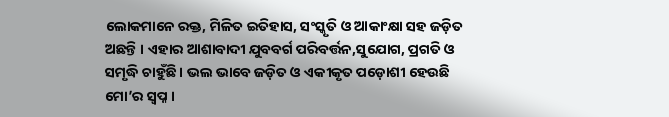ଲୋକମାନେ ରକ୍ତ, ମିଳିତ ଇତିହାସ, ସଂସ୍କୃତି ଓ ଆକାଂକ୍ଷା ସହ ଜଡ଼ିତ ଅଛନ୍ତି । ଏହାର ଆଶାବାଦୀ ଯୁବବର୍ଗ ପରିବର୍ତ୍ତନ,ସୁଯୋଗ, ପ୍ରଗତି ଓ ସମୃଦ୍ଧି ଚାହୁଁଛି । ଭଲ ଭାବେ ଜଡ଼ିତ ଓ ଏକୀକୃତ ପଡ଼ୋଶୀ ହେଉଛି ମୋ’ର ସ୍ୱପ୍ନ ।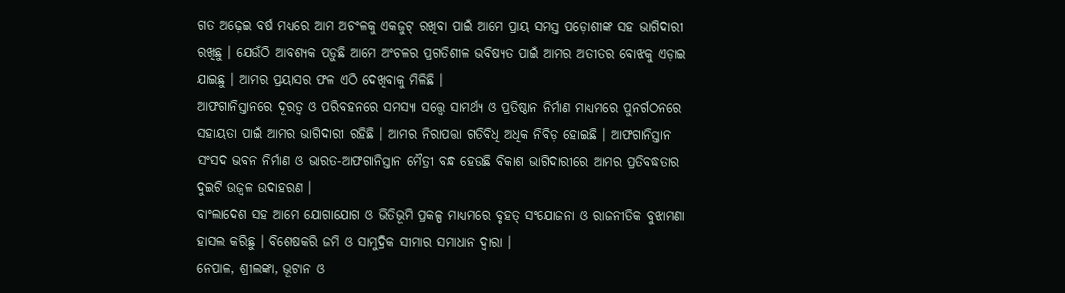ଗତ ଅଢ଼େଇ ବର୍ଷ ମଧ୍ୟରେ ଆମ ଅଚଂଳକୁ ଏକଜୁଟ୍ ରଖିବା ପାଇଁ ଆମେ ପ୍ରାୟ ସମସ୍ତ ପଡ଼ୋଶୀଙ୍କ ସହ ଭାଗିଦାରୀ ରଖିଛୁ । ଯେଉଁଠି ଆବଶ୍ୟକ ପଡ଼ୁଛି ଆମେ ଅଂଚଳର ପ୍ରଗତିଶୀଳ ଭବିଷ୍ୟତ ପାଇଁ ଆମର ଅତୀତର ବୋଝକୁ ଏଡ଼ାଇ ଯାଇଛୁ । ଆମର ପ୍ରୟାସର ଫଳ ଏଠି ଦେଖିବାକୁ ମିଳିଛି ।
ଆଫଗାନିସ୍ତାନରେ ଦୂରତ୍ୱ ଓ ପରିବହନରେ ସମସ୍ୟା ସତ୍ତ୍ୱେ ସାମର୍ଥ୍ୟ ଓ ପ୍ରତିଷ୍ଠାନ ନିର୍ମାଣ ମାଧ୍ୟମରେ ପୁନର୍ଗଠନରେ ସହାୟତା ପାଇଁ ଆମର ଭାଗିଦାରୀ ରହିଛି । ଆମର ନିରାପତ୍ତା ଗତିବିଧି ଅଧିକ ନିବିଡ଼ ହୋଇଛି । ଆଫଗାନିସ୍ତାନ ସଂସଦ ଭବନ ନିର୍ମାଣ ଓ ଭାରତ-ଆଫଗାନିସ୍ତାନ ମୈତ୍ରୀ ବନ୍ଧ ହେଉଛି ବିକାଶ ଭାଗିଦାରୀରେ ଆମର ପ୍ରତିବଦ୍ଧତାର ଦୁଇଟି ଉଜ୍ୱଳ ଉଦାହରଣ ।
ବାଂଲାଦେଶ ସହ ଆମେ ଯୋଗାଯୋଗ ଓ ଭିତିଭୂମି ପ୍ରକଳ୍ପ ମାଧ୍ୟମରେ ବୃହତ୍ ସଂଯୋଜନା ଓ ରାଜନୀତିକ ବୁଝାମଣା ହାସଲ କରିଛୁ । ବିଶେଷକରି ଜମି ଓ ସାମୁଦ୍ରିକ ସୀମାର ସମାଧାନ ଦ୍ୱାରା ।
ନେପାଳ, ଶ୍ରୀଲଙ୍କା, ଭୂଟାନ ଓ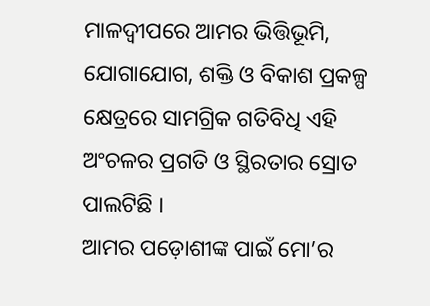ମାଳଦ୍ୱୀପରେ ଆମର ଭିତ୍ତିଭୂମି, ଯୋଗାଯୋଗ, ଶକ୍ତି ଓ ବିକାଶ ପ୍ରକଳ୍ପ କ୍ଷେତ୍ରରେ ସାମଗ୍ରିକ ଗତିବିଧି ଏହି ଅଂଚଳର ପ୍ରଗତି ଓ ସ୍ଥିରତାର ସ୍ରୋତ ପାଲଟିଛି ।
ଆମର ପଡ଼ୋଶୀଙ୍କ ପାଇଁ ମୋ’ର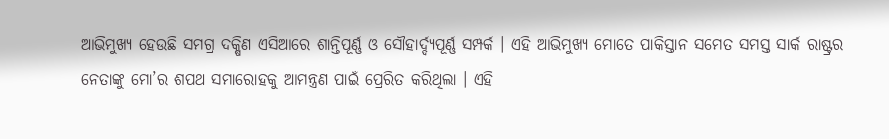ଆଭିମୁଖ୍ୟ ହେଉଛି ସମଗ୍ର ଦକ୍ଷିଣ ଏସିଆରେ ଶାନ୍ତିପୂର୍ଣ୍ଣ ଓ ସୌହାର୍ଦ୍ଦ୍ୟପୂର୍ଣ୍ଣ ସମ୍ପର୍କ । ଏହି ଆଭିମୁଖ୍ୟ ମୋତେ ପାକିସ୍ତାନ ସମେତ ସମସ୍ତ ସାର୍କ ରାଷ୍ଟ୍ରର ନେତାଙ୍କୁ ମୋ’ର ଶପଥ ସମାରୋହକୁ ଆମନ୍ତ୍ରଣ ପାଇଁ ପ୍ରେରିତ କରିଥିଲା । ଏହି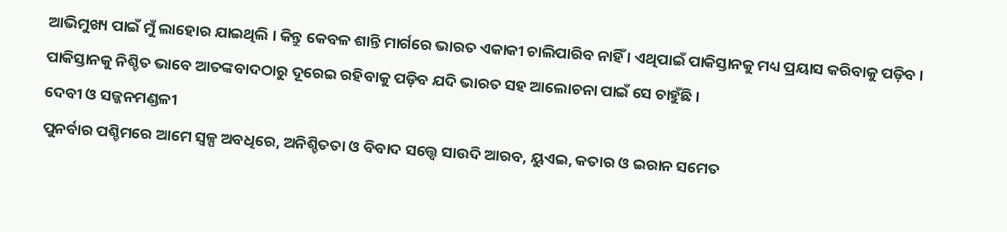ଆଭିମୁଖ୍ୟ ପାଇଁ ମୁଁ ଲାହୋର ଯାଇଥିଲି । କିନ୍ତୁ କେବଳ ଶାନ୍ତି ମାର୍ଗରେ ଭାରତ ଏକାକୀ ଚାଲିପାରିବ ନାହିଁ । ଏଥିପାଇଁ ପାକିସ୍ତାନକୁ ମଧ୍ୟ ପ୍ରୟାସ କରିବାକୁ ପଡ଼ିବ । ପାକିସ୍ତାନକୁ ନିଶ୍ଚିତ ଭାବେ ଆତଙ୍କବାଦଠାରୁ ଦୂରେଇ ରହିବାକୁ ପଡ଼ିବ ଯଦି ଭାରତ ସହ ଆଲୋଚନା ପାଇଁ ସେ ଚାହୁଁଛି ।
ଦେବୀ ଓ ସଜ୍ଜନମଣ୍ଡଳୀ
ପୁନର୍ବାର ପଶ୍ଚିମରେ ଆମେ ସ୍ୱଳ୍ପ ଅବଧିରେ, ଅନିଶ୍ଚିତତା ଓ ବିବାଦ ସତ୍ତ୍ୱେ ସାଉଦି ଆରବ, ୟୁଏଇ, କତାର ଓ ଇରାନ ସମେତ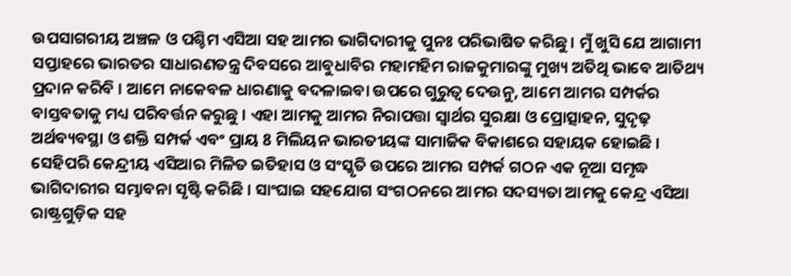ଉପସାଗରୀୟ ଅଞ୍ଚଳ ଓ ପଶ୍ଚିମ ଏସିଆ ସହ ଆମର ଭାଗିଦାରୀକୁ ପୁନଃ ପରିଭାଷିତ କରିଛୁ । ମୁଁ ଖୁସି ଯେ ଆଗାମୀ ସପ୍ତାହରେ ଭାରତର ସାଧାରଣତନ୍ତ୍ର ଦିବସରେ ଆବୁଧାବିର ମହାମହିମ ରାଜକୁମାରଙ୍କୁ ମୁଖ୍ୟ ଅତିଥି ଭାବେ ଆତିଥ୍ୟ ପ୍ରଦାନ କରିବି । ଆମେ ନାକେବଳ ଧାରଣାକୁ ବଦଳାଇବା ଉପରେ ଗୁରୁତ୍ୱ ଦେଉନୁ, ଆମେ ଆମର ସମ୍ପର୍କର ବାସ୍ତବତାକୁ ମଧ୍ୟ ପରିବର୍ତ୍ତନ କରୁଛୁ । ଏହା ଆମକୁ ଆମର ନିରାପତ୍ତା ସ୍ୱାର୍ଥର ସୁରକ୍ଷା ଓ ପ୍ରୋତ୍ସାହନ, ସୁଦୃଢ଼ ଅର୍ଥବ୍ୟବସ୍ଥା ଓ ଶକ୍ତି ସମ୍ପର୍କ ଏବଂ ପ୍ରାୟ 8 ମିଲିୟନ ଭାରତୀୟଙ୍କ ସାମାଜିକ ବିକାଶରେ ସହାୟକ ହୋଇଛି । ସେହିପରି କେନ୍ଦ୍ରୀୟ ଏସିଆର ମିଳିତ ଇତିହାସ ଓ ସଂସ୍କୃତି ଉପରେ ଆମର ସମ୍ପର୍କ ଗଠନ ଏକ ନୂଆ ସମୃଦ୍ଧ ଭାଗିଦାରୀର ସମ୍ଭାବନା ସୃଷ୍ଟି କରିଛି । ସାଂଘାଇ ସହଯୋଗ ସଂଗଠନରେ ଆମର ସଦସ୍ୟତା ଆମକୁ କେନ୍ଦ୍ର ଏସିଆ ରାଷ୍ଟ୍ରଗୁଡ଼ିକ ସହ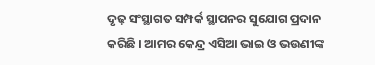ଦୃଢ଼ ସଂସ୍ଥାଗତ ସମ୍ପର୍କ ସ୍ଥାପନର ସୁଯୋଗ ପ୍ରଦାନ କରିଛି । ଆମର କେନ୍ଦ୍ର ଏସିଆ ଭାଇ ଓ ଭଉଣୀଙ୍କ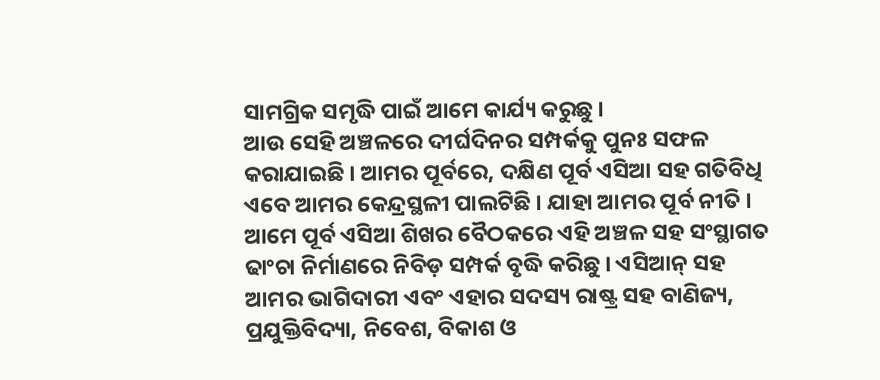ସାମଗ୍ରିକ ସମୃଦ୍ଧି ପାଇଁ ଆମେ କାର୍ଯ୍ୟ କରୁଛୁ ।
ଆଉ ସେହି ଅଞ୍ଚଳରେ ଦୀର୍ଘଦିନର ସମ୍ପର୍କକୁ ପୁନଃ ସଫଳ କରାଯାଇଛି । ଆମର ପୂର୍ବରେ, ଦକ୍ଷିଣ ପୂର୍ବ ଏସିଆ ସହ ଗତିବିଧି ଏବେ ଆମର କେନ୍ଦ୍ରସ୍ଥଳୀ ପାଲଟିଛି । ଯାହା ଆମର ପୂର୍ବ ନୀତି । ଆମେ ପୂର୍ବ ଏସିଆ ଶିଖର ବୈଠକରେ ଏହି ଅଞ୍ଚଳ ସହ ସଂସ୍ଥାଗତ ଢାଂଚା ନିର୍ମାଣରେ ନିବିଡ଼ ସମ୍ପର୍କ ବୃଦ୍ଧି କରିଛୁ । ଏସିଆନ୍ ସହ ଆମର ଭାଗିଦାରୀ ଏବଂ ଏହାର ସଦସ୍ୟ ରାଷ୍ଟ୍ର ସହ ବାଣିଜ୍ୟ, ପ୍ରଯୁକ୍ତିବିଦ୍ୟା, ନିବେଶ, ବିକାଶ ଓ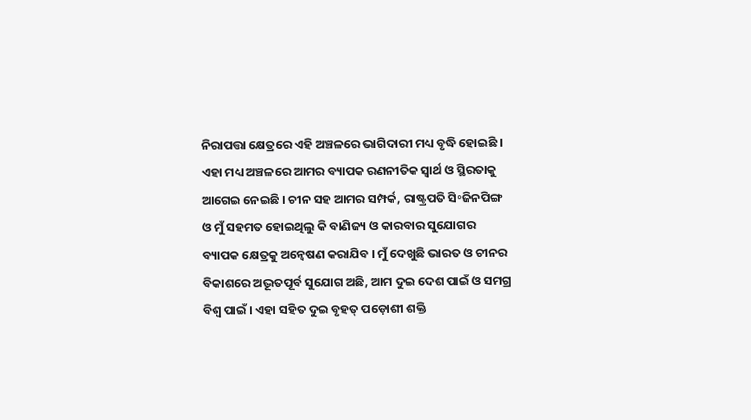ନିରାପତ୍ତା କ୍ଷେତ୍ରରେ ଏହି ଅଞ୍ଚଳରେ ଭାଗିଦାରୀ ମଧ୍ୟ ବୃଦ୍ଧି ହୋଇଛି । ଏହା ମଧ୍ୟ ଅଞ୍ଚଳରେ ଆମର ବ୍ୟାପକ ରଣନୀତିକ ସ୍ୱାର୍ଥ ଓ ସ୍ଥିରତାକୁ ଆଗେଇ ନେଇଛି । ଚୀନ ସହ ଆମର ସମ୍ପର୍କ, ରାଷ୍ଟ୍ରପତି ସି॰ଜିନପିଙ୍ଗ ଓ ମୁଁ ସହମତ ହୋଇଥିଲୁ କି ବାଣିଜ୍ୟ ଓ କାରବାର ସୁଯୋଗର ବ୍ୟାପକ କ୍ଷେତ୍ରକୁ ଅନ୍ୱେଷଣ କରାଯିବ । ମୁଁ ଦେଖୁଛି ଭାରତ ଓ ଚୀନର ବିକାଶରେ ଅଦ୍ଭୂତପୂର୍ବ ସୁଯୋଗ ଅଛି, ଆମ ଦୁଇ ଦେଶ ପାଇଁ ଓ ସମଗ୍ର ବିଶ୍ୱ ପାଇଁ । ଏହା ସହିତ ଦୁଇ ବୃହତ୍ ପଡ଼ୋଶୀ ଶକ୍ତି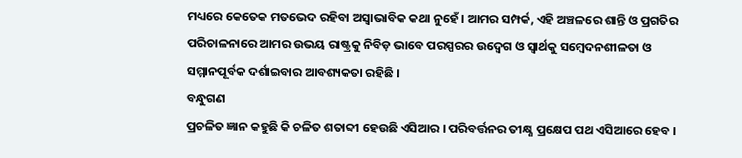ମଧ୍ୟରେ କେତେକ ମତଭେଦ ରହିବା ଅସ୍ୱାଭାବିକ କଥା ନୁହେଁ । ଆମର ସମ୍ପର୍କ, ଏହି ଅଞ୍ଚଳରେ ଶାନ୍ତି ଓ ପ୍ରଗତିର ପରିଚାଳନାରେ ଆମର ଉଭୟ ରାଷ୍ଟ୍ରକୁ ନିବିଡ଼ ଭାବେ ପରସ୍ପରର ଉଦ୍ବେଗ ଓ ସ୍ୱାର୍ଥକୁ ସମ୍ବେଦନଶୀଳତା ଓ ସମ୍ମାନପୂର୍ବକ ଦର୍ଶାଇବାର ଆବଶ୍ୟକତା ରହିଛି ।
ବନ୍ଧୁଗଣ
ପ୍ରଚଳିତ ଜ୍ଞାନ କହୁଛି କି ଚଳିତ ଶତାବ୍ଦୀ ହେଉଛି ଏସିଆର । ପରିବର୍ତ୍ତନର ତୀକ୍ଷ୍ଣ ପ୍ରକ୍ଷେପ ପଥ ଏସିଆରେ ହେବ ।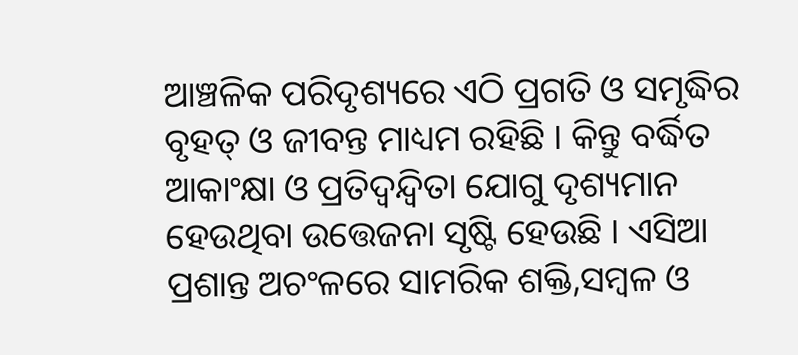ଆଞ୍ଚଳିକ ପରିଦୃଶ୍ୟରେ ଏଠି ପ୍ରଗତି ଓ ସମୃଦ୍ଧିର ବୃହତ୍ ଓ ଜୀବନ୍ତ ମାଧ୍ୟମ ରହିଛି । କିନ୍ତୁ ବର୍ଦ୍ଧିତ ଆକାଂକ୍ଷା ଓ ପ୍ରତିଦ୍ୱନ୍ଦ୍ୱିତା ଯୋଗୁ ଦୃଶ୍ୟମାନ ହେଉଥିବା ଉତ୍ତେଜନା ସୃଷ୍ଟି ହେଉଛି । ଏସିଆ ପ୍ରଶାନ୍ତ ଅଚଂଳରେ ସାମରିକ ଶକ୍ତି,ସମ୍ବଳ ଓ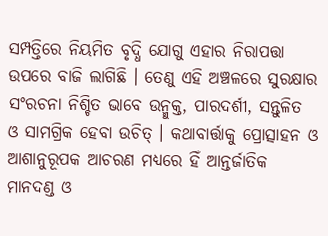ସମ୍ପତ୍ତିରେ ନିୟମିତ ବୃଦ୍ଧି ଯୋଗୁ ଏହାର ନିରାପତ୍ତା ଉପରେ ବାଜି ଲାଗିଛି । ତେଣୁ ଏହି ଅଞ୍ଚଳରେ ସୁରକ୍ଷାର ସଂରଚନା ନିଶ୍ଚିତ ଭାବେ ଉନ୍ମୁକ୍ତ, ପାରଦର୍ଶୀ, ସନ୍ତୁଳିତ ଓ ସାମଗ୍ରିକ ହେବା ଉଚିତ୍ । କଥାବାର୍ତ୍ତାକୁ ପ୍ରୋତ୍ସାହନ ଓ ଆଶାନୁରୂପକ ଆଚରଣ ମଧ୍ୟରେ ହିଁ ଆନ୍ତର୍ଜାତିକ ମାନଦଣ୍ଡ ଓ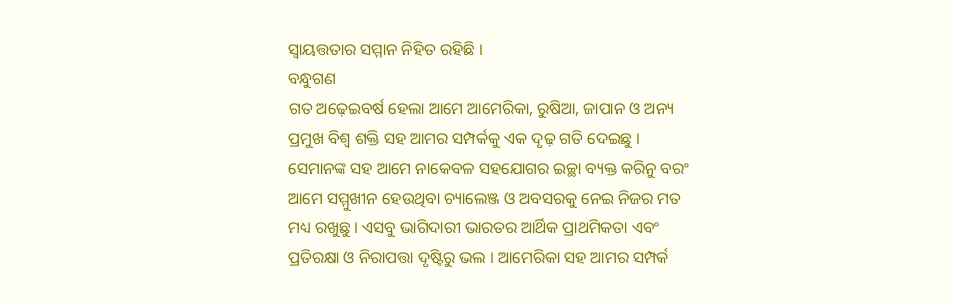ସ୍ୱାୟତ୍ତତାର ସମ୍ମାନ ନିହିତ ରହିଛି ।
ବନ୍ଧୁଗଣ
ଗତ ଅଢ଼େଇବର୍ଷ ହେଲା ଆମେ ଆମେରିକା, ରୁଷିଆ, ଜାପାନ ଓ ଅନ୍ୟ ପ୍ରମୁଖ ବିଶ୍ୱ ଶକ୍ତି ସହ ଆମର ସମ୍ପର୍କକୁ ଏକ ଦୃଢ଼ ଗତି ଦେଇଛୁ । ସେମାନଙ୍କ ସହ ଆମେ ନାକେବଳ ସହଯୋଗର ଇଚ୍ଛା ବ୍ୟକ୍ତ କରିନୁ ବରଂ ଆମେ ସମ୍ମୁଖୀନ ହେଉଥିବା ଚ୍ୟାଲେଞ୍ଜ ଓ ଅବସରକୁ ନେଇ ନିଜର ମତ ମଧ୍ୟ ରଖୁଛୁ । ଏସବୁ ଭାଗିଦାରୀ ଭାରତର ଆର୍ଥିକ ପ୍ରାଥମିକତା ଏବଂ ପ୍ରତିରକ୍ଷା ଓ ନିରାପତ୍ତା ଦୃଷ୍ଟିରୁ ଭଲ । ଆମେରିକା ସହ ଆମର ସମ୍ପର୍କ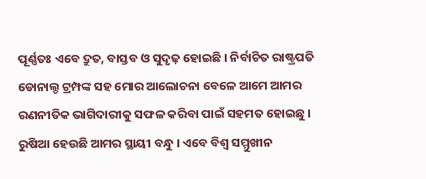ପୂର୍ଣ୍ଣତଃ ଏବେ ଦ୍ରୁତ, ବାସ୍ତବ ଓ ସୁଦୃଢ଼ ହୋଇଛି । ନିର୍ବାଚିତ ରାଷ୍ଟ୍ରପତି ଡୋନାଲ୍ଡ ଟ୍ରମ୍ପଙ୍କ ସହ ମୋର ଆଲୋଚନା ବେଳେ ଆମେ ଆମର ରଣନୀତିକ ଭାଗିଦାରୀକୁ ସଫଳ କରିବା ପାଇଁ ସହମତ ହୋଇଛୁ । ରୁଷିଆ ହେଉଛି ଆମର ସ୍ଥାୟୀ ବନ୍ଧୁ । ଏବେ ବିଶ୍ୱ ସମ୍ମୁଖୀନ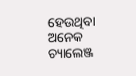ହେଉଥିବା ଅନେକ ଚ୍ୟାଲେଞ୍ଜ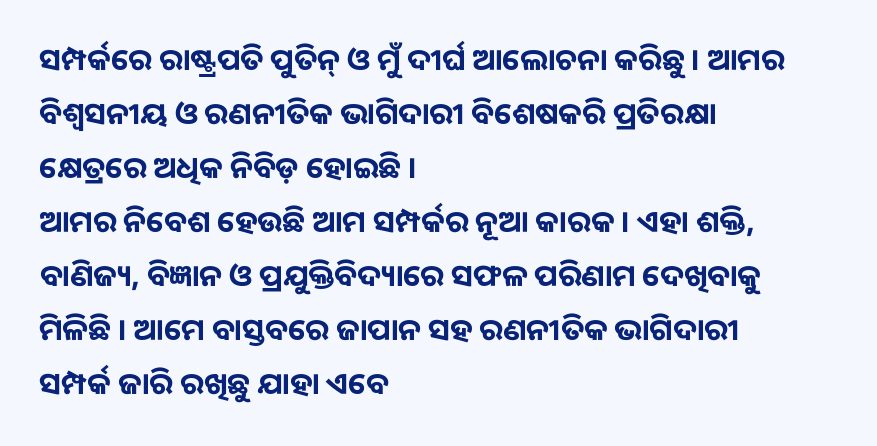ସମ୍ପର୍କରେ ରାଷ୍ଟ୍ରପତି ପୁତିନ୍ ଓ ମୁଁ ଦୀର୍ଘ ଆଲୋଚନା କରିଛୁ । ଆମର ବିଶ୍ୱସନୀୟ ଓ ରଣନୀତିକ ଭାଗିଦାରୀ ବିଶେଷକରି ପ୍ରତିରକ୍ଷା କ୍ଷେତ୍ରରେ ଅଧିକ ନିବିଡ଼ ହୋଇଛି ।
ଆମର ନିବେଶ ହେଉଛି ଆମ ସମ୍ପର୍କର ନୂଆ କାରକ । ଏହା ଶକ୍ତି, ବାଣିଜ୍ୟ, ବିଜ୍ଞାନ ଓ ପ୍ରଯୁକ୍ତିବିଦ୍ୟାରେ ସଫଳ ପରିଣାମ ଦେଖିବାକୁ ମିଳିଛି । ଆମେ ବାସ୍ତବରେ ଜାପାନ ସହ ରଣନୀତିକ ଭାଗିଦାରୀ ସମ୍ପର୍କ ଜାରି ରଖିଛୁ ଯାହା ଏବେ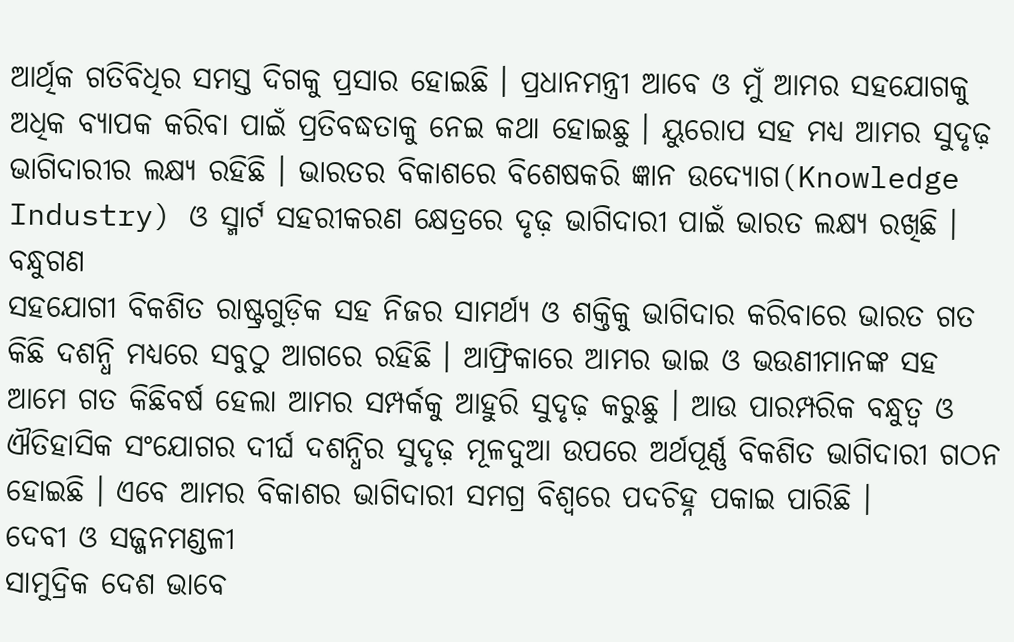ଆର୍ଥିକ ଗତିବିଧିର ସମସ୍ତ ଦିଗକୁ ପ୍ରସାର ହୋଇଛି । ପ୍ରଧାନମନ୍ତ୍ରୀ ଆବେ ଓ ମୁଁ ଆମର ସହଯୋଗକୁ ଅଧିକ ବ୍ୟାପକ କରିବା ପାଇଁ ପ୍ରତିବଦ୍ଧତାକୁ ନେଇ କଥା ହୋଇଛୁ । ୟୁରୋପ ସହ ମଧ୍ୟ ଆମର ସୁଦୃଢ଼ ଭାଗିଦାରୀର ଲକ୍ଷ୍ୟ ରହିଛି । ଭାରତର ବିକାଶରେ ବିଶେଷକରି ଜ୍ଞାନ ଉଦ୍ୟୋଗ(Knowledge Industry) ଓ ସ୍ମାର୍ଟ ସହରୀକରଣ କ୍ଷେତ୍ରରେ ଦୃଢ଼ ଭାଗିଦାରୀ ପାଇଁ ଭାରତ ଲକ୍ଷ୍ୟ ରଖିଛି ।
ବନ୍ଧୁଗଣ
ସହଯୋଗୀ ବିକଶିତ ରାଷ୍ଟ୍ରଗୁଡ଼ିକ ସହ ନିଜର ସାମର୍ଥ୍ୟ ଓ ଶକ୍ତିକୁ ଭାଗିଦାର କରିବାରେ ଭାରତ ଗତ କିଛି ଦଶନ୍ଧି ମଧ୍ୟରେ ସବୁଠୁ ଆଗରେ ରହିଛି । ଆଫ୍ରିକାରେ ଆମର ଭାଇ ଓ ଭଉଣୀମାନଙ୍କ ସହ ଆମେ ଗତ କିଛିବର୍ଷ ହେଲା ଆମର ସମ୍ପର୍କକୁ ଆହୁରି ସୁଦୃଢ଼ କରୁଛୁ । ଆଉ ପାରମ୍ପରିକ ବନ୍ଧୁତ୍ୱ ଓ ଐତିହାସିକ ସଂଯୋଗର ଦୀର୍ଘ ଦଶନ୍ଧିର ସୁଦୃଢ଼ ମୂଳଦୁଆ ଉପରେ ଅର୍ଥପୂର୍ଣ୍ଣ ବିକଶିତ ଭାଗିଦାରୀ ଗଠନ ହୋଇଛି । ଏବେ ଆମର ବିକାଶର ଭାଗିଦାରୀ ସମଗ୍ର ବିଶ୍ୱରେ ପଦଚିହ୍ନ ପକାଇ ପାରିଛି ।
ଦେବୀ ଓ ସଜ୍ଜନମଣ୍ଡଳୀ
ସାମୁଦ୍ରିକ ଦେଶ ଭାବେ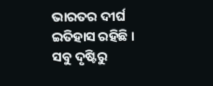ଭାରତର ଦୀର୍ଘ ଇତିହାସ ରହିଛି । ସବୁ ଦୃଷ୍ଟିରୁ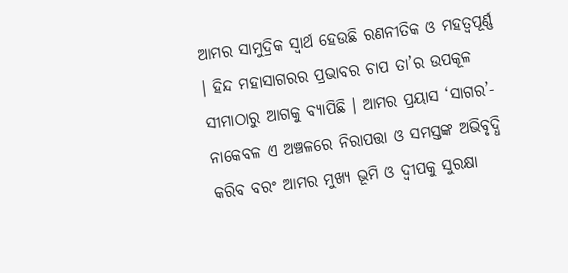ଆମର ସାମୁଦ୍ରିକ ସ୍ୱାର୍ଥ ହେଉଛି ରଣନୀତିକ ଓ ମହତ୍ୱପୂର୍ଣ୍ଣ । ହିନ୍ଦ ମହାସାଗରର ପ୍ରଭାବର ଚାପ ତା’ର ଉପକୂଳ ସୀମାଠାରୁ ଆଗକୁ ବ୍ୟାପିଛି । ଆମର ପ୍ରୟାସ ‘ସାଗର’- ନାକେବଳ ଏ ଅଞ୍ଚଳରେ ନିରାପତ୍ତା ଓ ସମସ୍ତଙ୍କ ଅଭିବୃଦ୍ଧି କରିବ ବରଂ ଆମର ମୁଖ୍ୟ ଭୂମି ଓ ଦ୍ୱୀପକୁ ସୁରକ୍ଷା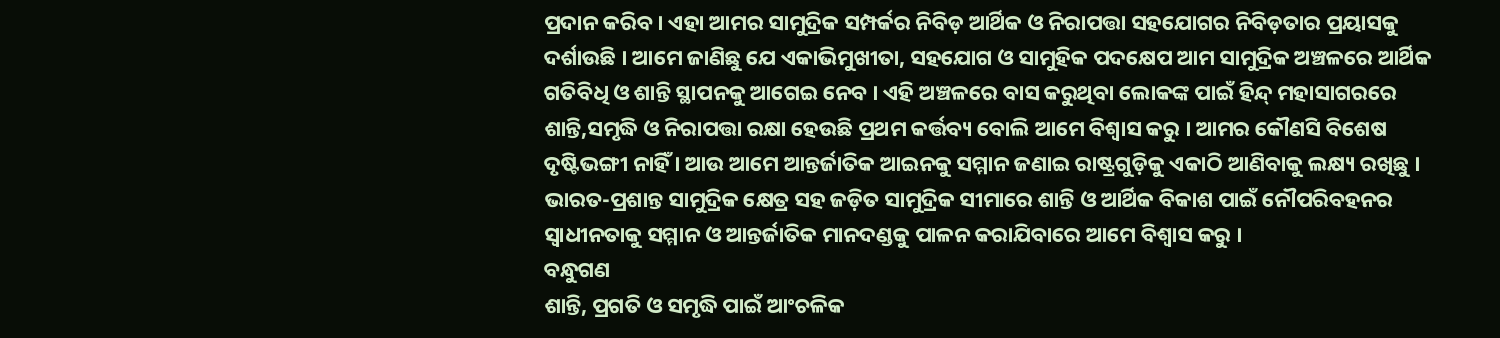ପ୍ରଦାନ କରିବ । ଏହା ଆମର ସାମୁଦ୍ରିକ ସମ୍ପର୍କର ନିବିଡ଼ ଆର୍ଥିକ ଓ ନିରାପତ୍ତା ସହଯୋଗର ନିବିଡ଼ତାର ପ୍ରୟାସକୁ ଦର୍ଶାଉଛି । ଆମେ ଜାଣିଛୁ ଯେ ଏକାଭିମୁଖୀତା, ସହଯୋଗ ଓ ସାମୁହିକ ପଦକ୍ଷେପ ଆମ ସାମୁଦ୍ରିକ ଅଞ୍ଚଳରେ ଆର୍ଥିକ ଗତିବିଧି ଓ ଶାନ୍ତି ସ୍ଥାପନକୁ ଆଗେଇ ନେବ । ଏହି ଅଞ୍ଚଳରେ ବାସ କରୁଥିବା ଲୋକଙ୍କ ପାଇଁ ହିନ୍ଦ୍ ମହାସାଗରରେ ଶାନ୍ତି,ସମୃଦ୍ଧି ଓ ନିରାପତ୍ତା ରକ୍ଷା ହେଉଛି ପ୍ରଥମ କର୍ତ୍ତବ୍ୟ ବୋଲି ଆମେ ବିଶ୍ୱାସ କରୁ । ଆମର କୌଣସି ବିଶେଷ ଦୃଷ୍ଟିଭଙ୍ଗୀ ନାହିଁ । ଆଉ ଆମେ ଆନ୍ତର୍ଜାତିକ ଆଇନକୁ ସମ୍ମାନ ଜଣାଇ ରାଷ୍ଟ୍ରଗୁଡ଼ିକୁ ଏକାଠି ଆଣିବାକୁ ଲକ୍ଷ୍ୟ ରଖିଛୁ । ଭାରତ-ପ୍ରଶାନ୍ତ ସାମୁଦ୍ରିକ କ୍ଷେତ୍ର ସହ ଜଡ଼ିତ ସାମୁଦ୍ରିକ ସୀମାରେ ଶାନ୍ତି ଓ ଆର୍ଥିକ ବିକାଶ ପାଇଁ ନୌପରିବହନର ସ୍ୱାଧୀନତାକୁ ସମ୍ମାନ ଓ ଆନ୍ତର୍ଜାତିକ ମାନଦଣ୍ଡକୁ ପାଳନ କରାଯିବାରେ ଆମେ ବିଶ୍ୱାସ କରୁ ।
ବନ୍ଧୁଗଣ
ଶାନ୍ତି, ପ୍ରଗତି ଓ ସମୃଦ୍ଧି ପାଇଁ ଆଂଚଳିକ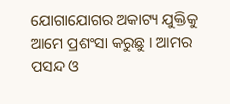ଯୋଗାଯୋଗର ଅକାଟ୍ୟ ଯୁକ୍ତିକୁ ଆମେ ପ୍ରଶଂସା କରୁଛୁ । ଆମର ପସନ୍ଦ ଓ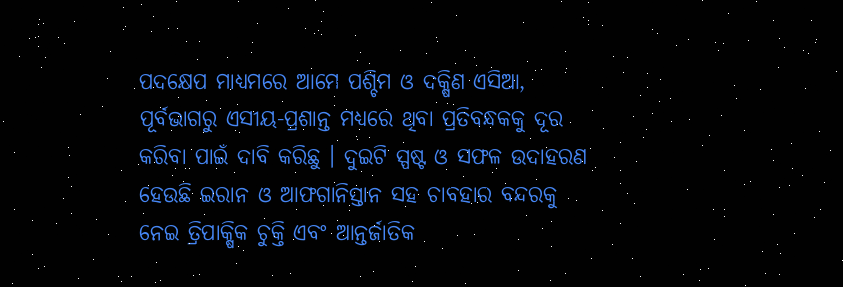ପଦକ୍ଷେପ ମାଧ୍ୟମରେ ଆମେ ପଶ୍ଚିମ ଓ ଦକ୍ଷିଣ ଏସିଆ, ପୂର୍ବଭାଗରୁ ଏସୀୟ-ପ୍ରଶାନ୍ତ ମଧ୍ୟରେ ଥିବା ପ୍ରତିବନ୍ଧକକୁ ଦୂର କରିବା ପାଇଁ ଦାବି କରିଛୁ । ଦୁଇଟି ସ୍ପଷ୍ଟ ଓ ସଫଳ ଉଦାହରଣ ହେଉଛି ଇରାନ ଓ ଆଫଗାନିସ୍ତାନ ସହ ଚାବହାର ବନ୍ଦରକୁ ନେଇ ତ୍ରିପାକ୍ଷିକ ଚୁକ୍ତି ଏବଂ ଆନ୍ତର୍ଜାତିକ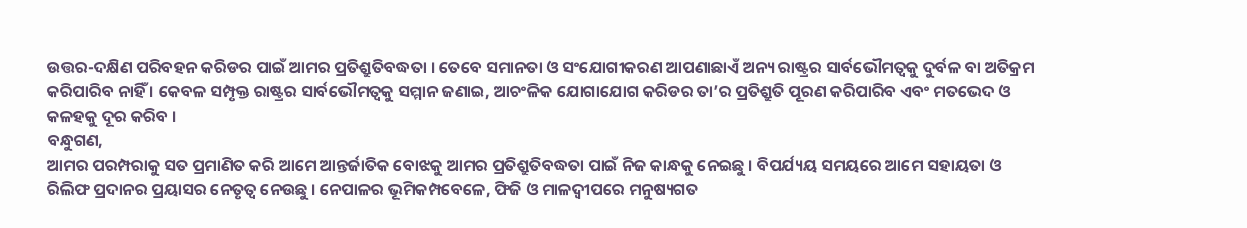ଉତ୍ତର-ଦକ୍ଷିଣ ପରିବହନ କରିଡର ପାଇଁ ଆମର ପ୍ରତିଶ୍ରୁତିବଦ୍ଧତା । ତେବେ ସମାନତା ଓ ସଂଯୋଗୀକରଣ ଆପଣାଛାଏଁ ଅନ୍ୟ ରାଷ୍ଟ୍ରର ସାର୍ବଭୌମତ୍ୱକୁ ଦୁର୍ବଳ ବା ଅତିକ୍ରମ କରିପାରିବ ନାହିଁ । କେବଳ ସମ୍ପୃକ୍ତ ରାଷ୍ଟ୍ରର ସାର୍ବଭୌମତ୍ୱକୁ ସମ୍ମାନ ଜଣାଇ, ଆଚଂଳିକ ଯୋଗାଯୋଗ କରିଡର ତା’ର ପ୍ରତିଶ୍ରୁତି ପୂରଣ କରିପାରିବ ଏବଂ ମତଭେଦ ଓ କଳହକୁ ଦୂର କରିବ ।
ବନ୍ଧୁଗଣ,
ଆମର ପରମ୍ପରାକୁ ସତ ପ୍ରମାଣିତ କରି ଆମେ ଆନ୍ତର୍ଜାତିକ ବୋଝକୁ ଆମର ପ୍ରତିଶ୍ରୁତିବଦ୍ଧତା ପାଇଁ ନିଜ କାନ୍ଧକୁ ନେଇଛୁ । ବିପର୍ଯ୍ୟୟ ସମୟରେ ଆମେ ସହାୟତା ଓ ରିଲିଫ ପ୍ରଦାନର ପ୍ରୟାସର ନେତୃତ୍ୱ ନେଉଛୁ । ନେପାଳର ଭୂମିକମ୍ପବେଳେ, ଫିଜି ଓ ମାଳଦ୍ୱୀପରେ ମନୁଷ୍ୟଗତ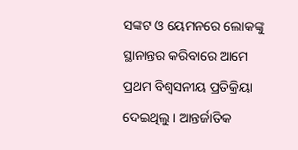ସଙ୍କଟ ଓ ୟେମନରେ ଲୋକଙ୍କୁ ସ୍ଥାନାନ୍ତର କରିବାରେ ଆମେ ପ୍ରଥମ ବିଶ୍ୱସନୀୟ ପ୍ରତିକ୍ରିୟା ଦେଇଥିଲୁ । ଆନ୍ତର୍ଜାତିକ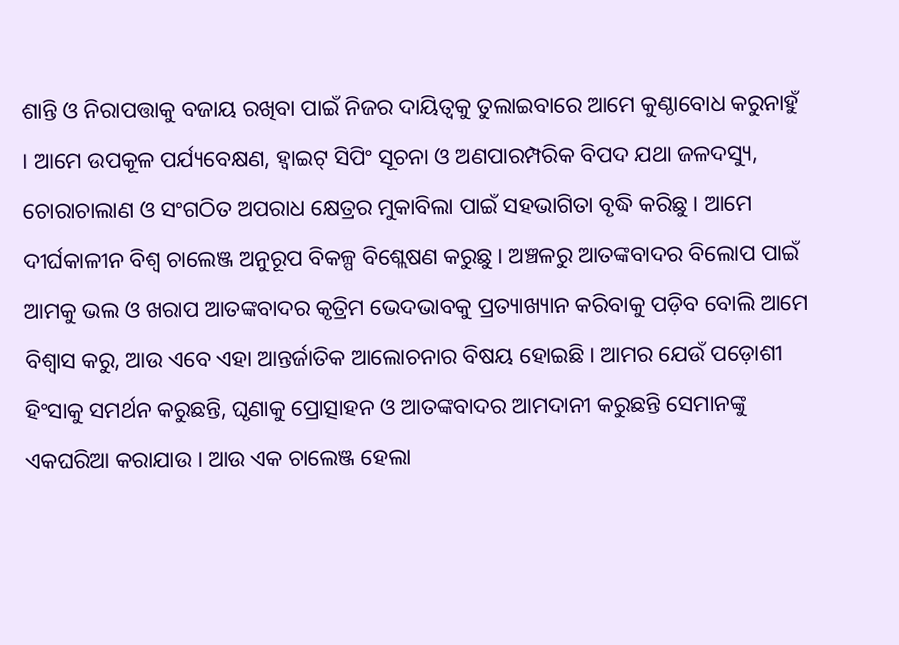ଶାନ୍ତି ଓ ନିରାପତ୍ତାକୁ ବଜାୟ ରଖିବା ପାଇଁ ନିଜର ଦାୟିତ୍ୱକୁ ତୁଲାଇବାରେ ଆମେ କୁଣ୍ଠାବୋଧ କରୁନାହୁଁ । ଆମେ ଉପକୂଳ ପର୍ଯ୍ୟବେକ୍ଷଣ, ହ୍ୱାଇଟ୍ ସିପିଂ ସୂଚନା ଓ ଅଣପାରମ୍ପରିକ ବିପଦ ଯଥା ଜଳଦସ୍ୟୁ, ଚୋରାଚାଲାଣ ଓ ସଂଗଠିତ ଅପରାଧ କ୍ଷେତ୍ରର ମୁକାବିଲା ପାଇଁ ସହଭାଗିତା ବୃଦ୍ଧି କରିଛୁ । ଆମେ ଦୀର୍ଘକାଳୀନ ବିଶ୍ୱ ଚାଲେଞ୍ଜ ଅନୁରୂପ ବିକଳ୍ପ ବିଶ୍ଲେଷଣ କରୁଛୁ । ଅଞ୍ଚଳରୁ ଆତଙ୍କବାଦର ବିଲୋପ ପାଇଁ ଆମକୁ ଭଲ ଓ ଖରାପ ଆତଙ୍କବାଦର କୃତ୍ରିମ ଭେଦଭାବକୁ ପ୍ରତ୍ୟାଖ୍ୟାନ କରିବାକୁ ପଡ଼ିବ ବୋଲି ଆମେ ବିଶ୍ୱାସ କରୁ, ଆଉ ଏବେ ଏହା ଆନ୍ତର୍ଜାତିକ ଆଲୋଚନାର ବିଷୟ ହୋଇଛି । ଆମର ଯେଉଁ ପଡ଼ୋଶୀ ହିଂସାକୁ ସମର୍ଥନ କରୁଛନ୍ତି, ଘୃଣାକୁ ପ୍ରୋତ୍ସାହନ ଓ ଆତଙ୍କବାଦର ଆମଦାନୀ କରୁଛନ୍ତି ସେମାନଙ୍କୁ ଏକଘରିଆ କରାଯାଉ । ଆଉ ଏକ ଚାଲେଞ୍ଜ ହେଲା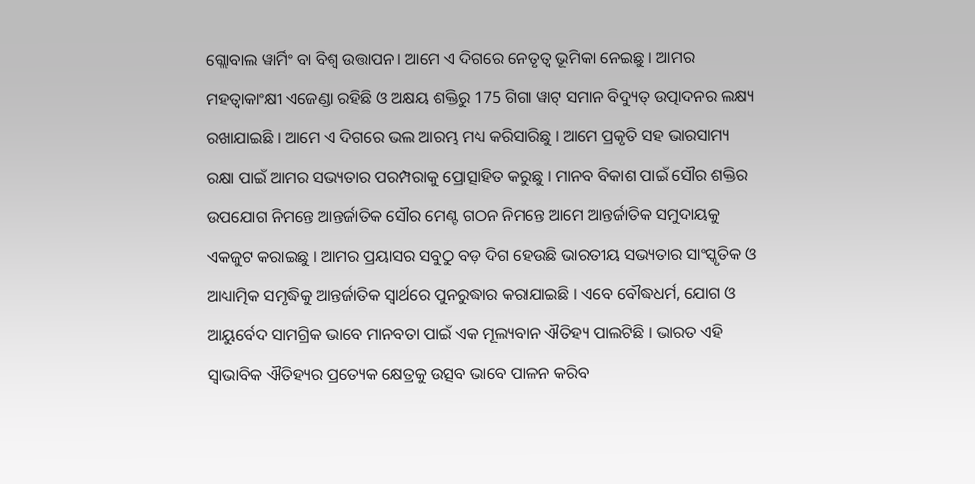ଗ୍ଲୋବାଲ ୱାର୍ମିଂ ବା ବିଶ୍ଵ ଉତ୍ତାପନ। ଆମେ ଏ ଦିଗରେ ନେତୃତ୍ୱ ଭୂମିକା ନେଇଛୁ । ଆମର ମହତ୍ୱାକାଂକ୍ଷୀ ଏଜେଣ୍ଡା ରହିଛି ଓ ଅକ୍ଷୟ ଶକ୍ତିରୁ 175 ଗିଗା ୱାଟ୍ ସମାନ ବିଦ୍ୟୁତ୍ ଉତ୍ପାଦନର ଲକ୍ଷ୍ୟ ରଖାଯାଇଛି । ଆମେ ଏ ଦିଗରେ ଭଲ ଆରମ୍ଭ ମଧ୍ୟ କରିସାରିଛୁ । ଆମେ ପ୍ରକୃତି ସହ ଭାରସାମ୍ୟ ରକ୍ଷା ପାଇଁ ଆମର ସଭ୍ୟତାର ପରମ୍ପରାକୁ ପ୍ରୋତ୍ସାହିତ କରୁଛୁ । ମାନବ ବିକାଶ ପାଇଁ ସୌର ଶକ୍ତିର ଉପଯୋଗ ନିମନ୍ତେ ଆନ୍ତର୍ଜାତିକ ସୌର ମେଣ୍ଟ ଗଠନ ନିମନ୍ତେ ଆମେ ଆନ୍ତର୍ଜାତିକ ସମୁଦାୟକୁ ଏକଜୁଟ କରାଇଛୁ । ଆମର ପ୍ରୟାସର ସବୁଠୁ ବଡ଼ ଦିଗ ହେଉଛି ଭାରତୀୟ ସଭ୍ୟତାର ସାଂସ୍କୃତିକ ଓ ଆଧ୍ୟାତ୍ମିକ ସମୃଦ୍ଧିକୁ ଆନ୍ତର୍ଜାତିକ ସ୍ୱାର୍ଥରେ ପୁନରୁଦ୍ଧାର କରାଯାଇଛି । ଏବେ ବୌଦ୍ଧଧର୍ମ, ଯୋଗ ଓ ଆୟୁର୍ବେଦ ସାମଗ୍ରିକ ଭାବେ ମାନବତା ପାଇଁ ଏକ ମୂଲ୍ୟବାନ ଐତିହ୍ୟ ପାଲଟିଛି । ଭାରତ ଏହି ସ୍ୱାଭାବିକ ଐତିହ୍ୟର ପ୍ରତ୍ୟେକ କ୍ଷେତ୍ରକୁ ଉତ୍ସବ ଭାବେ ପାଳନ କରିବ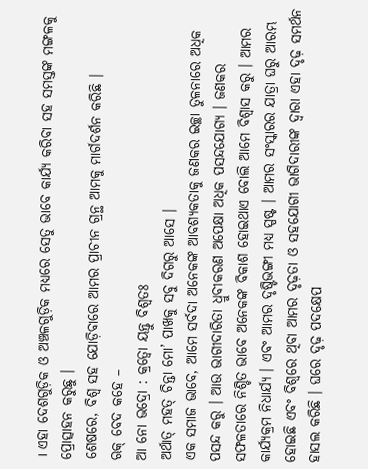। ଏହା ଦେଶଗୁଡ଼ିକ ଓ ଅଞ୍ଚଳଗୁଡ଼ିକ ମଧ୍ୟରେ ସେତୁ ଭାବେ କାର୍ଯ୍ୟ କରିବା ସହ ସମସ୍ତଙ୍କ ମଙ୍ଗଳକୁ ପ୍ରୋତ୍ସାହନ କରୁଛୁ ।
ଶେଷରେ, ବିଶ୍ୱ ସହ ଯୋଡ଼ିବାରେ ଆମର ପ୍ରାଚୀନ ଗ୍ରନ୍ଥ ଆମକୁ ମାର୍ଗଦର୍ଶନ କରିଛି ।
ଋକ୍ ବେଦ କହେ –
ଆ ନୋ ଭଦ୍ରୋ : କ୍ରତ୍ୱୋ ୟନ୍ତୁ ବିଶ୍ୱତଃ
ଅର୍ଥାତ୍ ମହତ୍ ଚିନ୍ତା ମୋ’ ପାଖକୁ ସବୁ ଦିଗରୁ ଆସେ ।
ଏକ ସମାଜ ଭାବେ, ଆମେ ସର୍ବଦା ଅନେକଙ୍କ ଆବଶ୍ୟକତାକୁ ଜଣକର ଇଚ୍ଛା ତୁଳନାରେ ଅଧିକ ପସନ୍ଦ କରୁ । ଆଉ ଭାଗୀଦାରିତା ଧ୍ରୁବୀକରଣ ଅପେକ୍ଷା ଅଧିକ ପସନ୍ଦଯୋଗ୍ୟ । ଜଣକର ସଫଳତାରେ ନିଶ୍ଚିତ ଭାବେ ଅନେକଙ୍କ ବିକାଶ ହୋଇଥାଏ ବୋଲି ଆମେ ବିଶ୍ୱାସ କରୁ । ଆମର କାର୍ଯ୍ୟକ୍ରମ ନିଧାର୍ଯ୍ୟ । ଏବଂ ଆମର ଦୃଷ୍ଟିଭଙ୍ଗୀ ମଧ୍ୟ ସ୍ପଷ୍ଟ । ଆମର ସଂସ୍କାରର ଯାତ୍ରା ଘରୁ ଆରମ୍ଭ ହୋଇଛି ଏବଂ ବିଶ୍ୱରେ ଥିବା ଆମର ଦୃଢ଼ତା ଓ ସହଯୋଗୀ ଭାଗିଦାରୀଙ୍କ ଦ୍ୱାରା ଏହା ଦୃଢ଼ ସମର୍ଥନ ହାସଲ କରିଛି । ଘରେ ଦୃଢ଼ ପଦକ୍ଷେପ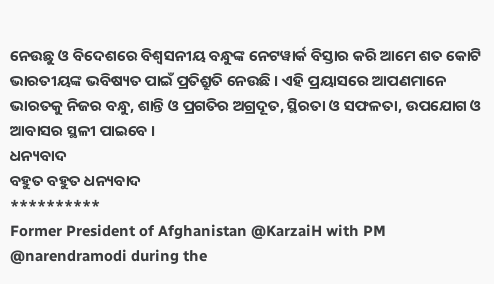ନେଉଛୁ ଓ ବିଦେଶରେ ବିଶ୍ୱସନୀୟ ବନ୍ଧୁଙ୍କ ନେଟୱାର୍କ ବିସ୍ତାର କରି ଆମେ ଶତ କୋଟି ଭାରତୀୟଙ୍କ ଭବିଷ୍ୟତ ପାଇଁ ପ୍ରତିଶ୍ରୁତି ନେଉଛି । ଏହି ପ୍ରୟାସରେ ଆପଣମାନେ ଭାରତକୁ ନିଜର ବନ୍ଧୁ, ଶାନ୍ତି ଓ ପ୍ରଗତିର ଅଗ୍ରଦୂତ, ସ୍ଥିରତା ଓ ସଫଳତା, ଉପଯୋଗ ଓ ଆବାସର ସ୍ଥଳୀ ପାଇବେ ।
ଧନ୍ୟବାଦ
ବହୁତ ବହୁତ ଧନ୍ୟବାଦ
**********
Former President of Afghanistan @KarzaiH with PM @narendramodi during the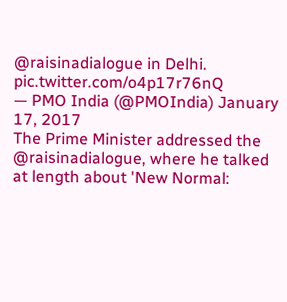@raisinadialogue in Delhi. pic.twitter.com/o4p17r76nQ
— PMO India (@PMOIndia) January 17, 2017
The Prime Minister addressed the @raisinadialogue, where he talked at length about 'New Normal: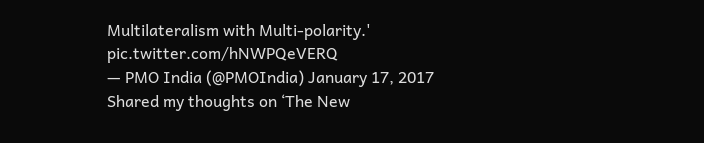Multilateralism with Multi-polarity.' pic.twitter.com/hNWPQeVERQ
— PMO India (@PMOIndia) January 17, 2017
Shared my thoughts on ‘The New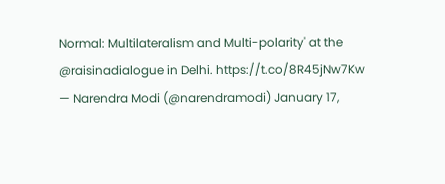Normal: Multilateralism and Multi-polarity' at the @raisinadialogue in Delhi. https://t.co/8R45jNw7Kw
— Narendra Modi (@narendramodi) January 17,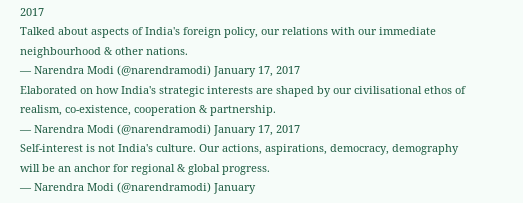2017
Talked about aspects of India's foreign policy, our relations with our immediate neighbourhood & other nations.
— Narendra Modi (@narendramodi) January 17, 2017
Elaborated on how India's strategic interests are shaped by our civilisational ethos of realism, co-existence, cooperation & partnership.
— Narendra Modi (@narendramodi) January 17, 2017
Self-interest is not India's culture. Our actions, aspirations, democracy, demography will be an anchor for regional & global progress.
— Narendra Modi (@narendramodi) January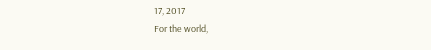17, 2017
For the world,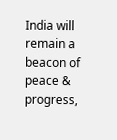India will remain a beacon of peace & progress,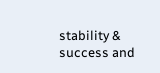stability & success and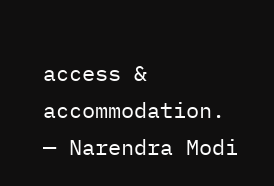access & accommodation.
— Narendra Modi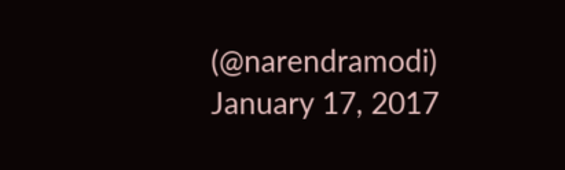(@narendramodi) January 17, 2017